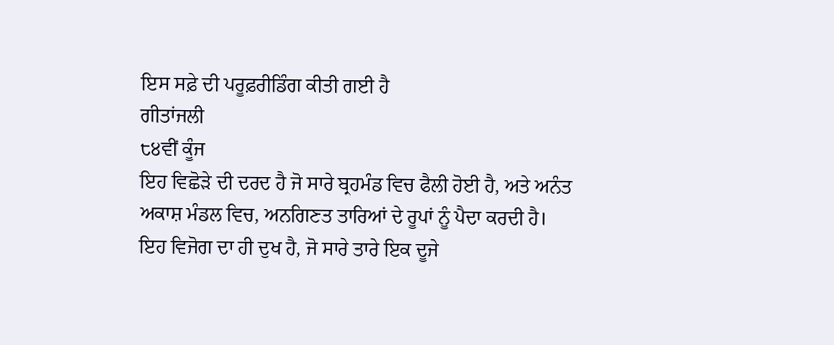ਇਸ ਸਫ਼ੇ ਦੀ ਪਰੂਫ਼ਰੀਡਿੰਗ ਕੀਤੀ ਗਈ ਹੈ
ਗੀਤਾਂਜਲੀ
੮੪ਵੀਂ ਕੂੰਜ
ਇਹ ਵਿਛੋੜੇ ਦੀ ਦਰਦ ਹੈ ਜੋ ਸਾਰੇ ਬ੍ਰਹਮੰਡ ਵਿਚ ਫੈਲੀ ਹੋਈ ਹੈ, ਅਤੇ ਅਨੰਤ ਅਕਾਸ਼ ਮੰਡਲ ਵਿਚ, ਅਨਗਿਣਤ ਤਾਰਿਆਂ ਦੇ ਰੂਪਾਂ ਨੂੰ ਪੈਦਾ ਕਰਦੀ ਹੈ।
ਇਹ ਵਿਜੋਗ ਦਾ ਹੀ ਦੁਖ ਹੈ, ਜੋ ਸਾਰੇ ਤਾਰੇ ਇਕ ਦੂਜੇ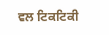ਵਲ ਟਿਕਟਿਕੀ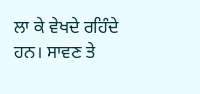ਲਾ ਕੇ ਵੇਖਦੇ ਰਹਿੰਦੇ ਹਨ। ਸਾਵਣ ਤੇ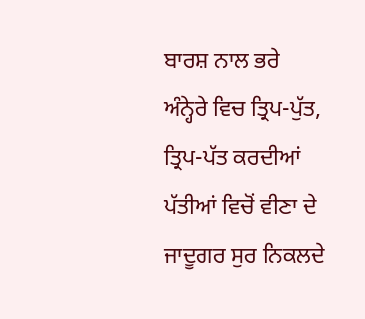ਬਾਰਸ਼ ਨਾਲ ਭਰੇ ਅੰਨ੍ਹੇਰੇ ਵਿਚ ਤ੍ਰਿਪ-ਪੁੱਤ, ਤ੍ਰਿਪ-ਪੱਤ ਕਰਦੀਆਂ ਪੱਤੀਆਂ ਵਿਚੋਂ ਵੀਣਾ ਦੇ ਜਾਦੂਗਰ ਸੁਰ ਨਿਕਲਦੇ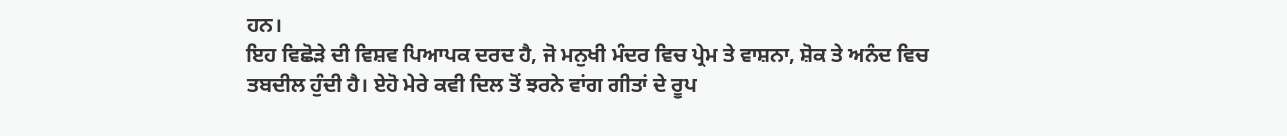ਹਨ।
ਇਹ ਵਿਛੋੜੇ ਦੀ ਵਿਸ਼ਵ ਪਿਆਪਕ ਦਰਦ ਹੈ, ਜੋ ਮਨੁਖੀ ਮੰਦਰ ਵਿਚ ਪ੍ਰੇਮ ਤੇ ਵਾਸ਼ਨਾ, ਸ਼ੋਕ ਤੇ ਅਨੰਦ ਵਿਚ ਤਬਦੀਲ ਹੁੰਦੀ ਹੈ। ਏਹੋ ਮੇਰੇ ਕਵੀ ਦਿਲ ਤੋਂ ਝਰਨੇ ਵਾਂਗ ਗੀਤਾਂ ਦੇ ਰੂਪ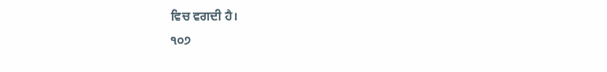ਵਿਚ ਵਗਦੀ ਹੈ।
੧੦੭